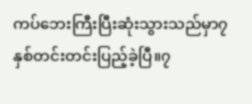ကပ်ဘေးကြီးပြီးဆုံးသွားသည်မှာ၇နှစ်တင်းတင်းပြည့်ခဲ့ပြီ။၇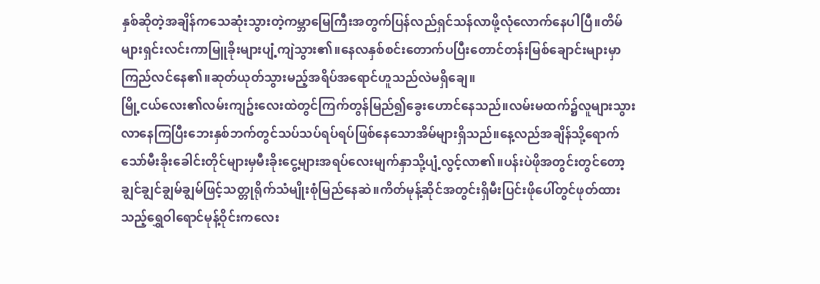နှစ်ဆိုတဲ့အချိန်ကသေဆုံးသွားတဲ့ကမ္ဘာမြေကြီးအတွက်ပြန်လည်ရှင်သန်လာဖို့လုံလောက်နေပါပြီ။တိမ်များရှင်းလင်းကာမြူခိုးများပျံ့ကျဲသွား၏။နေလနှစ်စင်းတောက်ပပြီးတောင်တန်းမြစ်ချောင်းများမှာကြည်လင်နေ၏။ဆုတ်ယုတ်သွားမည့်အရိပ်အရောင်ဟူသည်လဲမရှိချေ။
မြို့ငယ်လေး၏လမ်းကျဥ်းလေးထဲတွင်ကြက်တွန်မြည်၍ခွေးဟောင်နေသည်။လမ်းမထက်၌လူများသွားလာနေကြပြီးဘေးနှစ်ဘက်တွင်သပ်သပ်ရပ်ရပ်ဖြစ်နေသောအိမ်များရှိသည်။နေ့လည်အချိန်သို့ရောက်သော်မီးခိုးခေါင်းတိုင်များမှမီးခိုးငွေ့များအရပ်လေးမျက်နှာသို့ပျံ့လွင့်လာ၏။ပန်းပဲဖိုအတွင်းတွင်တော့ချွင်ချွင်ချွမ်ချွမ်ဖြင့်သတ္တုရိုက်သံမျိုးစုံမြည်နေဆဲ။ကိတ်မုန့်ဆိုင်အတွင်းရှိမီးပြင်းဖိုပေါ်တွင်ဖုတ်ထားသည့်ရွှေဝါရောင်မုန့်ဝိုင်းကလေး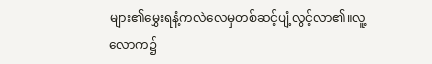များ၏မွှေးရနံ့ကလဲလေမှတစ်ဆင့်ပျံ့လွင့်လာ၏။လူ့လောက၌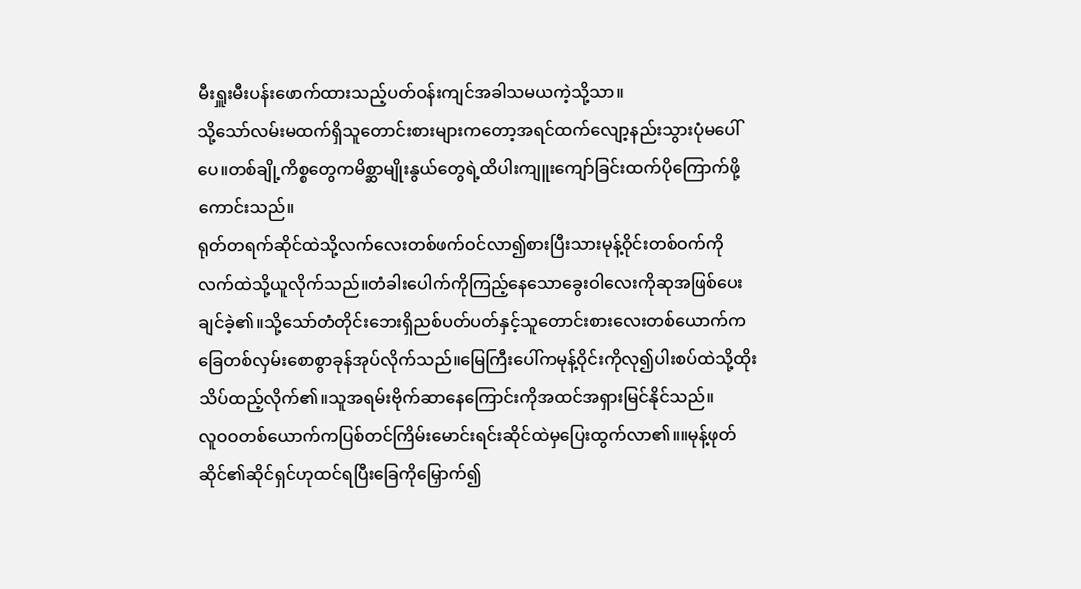မီးရှူးမီးပန်းဖောက်ထားသည့်ပတ်ဝန်းကျင်အခါသမယကဲ့သို့သာ။
သို့သော်လမ်းမထက်ရှိသူတောင်းစားများကတော့အရင်ထက်လျော့နည်းသွားပုံမပေါ်ပေ။တစ်ချို့ကိစ္စတွေကမိစ္ဆာမျိုးနွယ်တွေရဲ့ထိပါးကျူးကျော်ခြင်းထက်ပိုကြောက်ဖို့ကောင်းသည်။
ရုတ်တရက်ဆိုင်ထဲသို့လက်လေးတစ်ဖက်ဝင်လာ၍စားပြီးသားမုန့်ဝိုင်းတစ်ဝက်ကိုလက်ထဲသို့ယူလိုက်သည်။တံခါးပေါက်ကိုကြည့်နေသောခွေးဝါလေးကိုဆုအဖြစ်ပေးချင်ခဲ့၏။သို့သော်တံတိုင်းဘေးရှိညစ်ပတ်ပတ်နှင့်သူတောင်းစားလေးတစ်ယောက်ကခြေတစ်လှမ်းစောစွာခုန်အုပ်လိုက်သည်။မြေကြီးပေါ်ကမုန့်ဝိုင်းကိုလု၍ပါးစပ်ထဲသို့ထိုးသိပ်ထည့်လိုက်၏။သူအရမ်းဗိုက်ဆာနေကြောင်းကိုအထင်အရှားမြင်နိုင်သည်။
လူဝဝတစ်ယောက်ကပြစ်တင်ကြိမ်းမောင်းရင်းဆိုင်ထဲမှပြေးထွက်လာ၏။။မုန့်ဖုတ်ဆိုင်၏ဆိုင်ရှင်ဟုထင်ရပြီးခြေကိုမြှောက်၍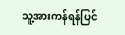သူ့အားကန်ရန်ပြင်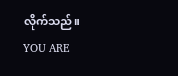လိုက်သည်။
YOU ARE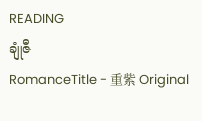READING
ချုံဇီ
RomanceTitle - 重紫 Original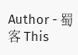Author - 蜀客 This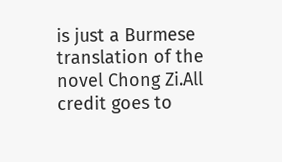is just a Burmese translation of the novel Chong Zi.All credit goes to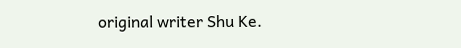original writer Shu Ke.